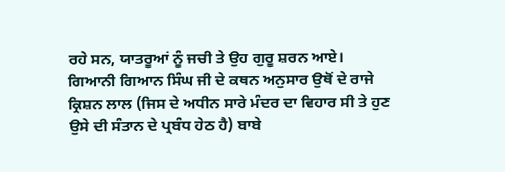ਰਹੇ ਸਨ, ਯਾਤਰੂਆਂ ਨੂੰ ਜਚੀ ਤੇ ਉਹ ਗੁਰੂ ਸ਼ਰਨ ਆਏ। ਗਿਆਨੀ ਗਿਆਨ ਸਿੰਘ ਜੀ ਦੇ ਕਥਨ ਅਨੁਸਾਰ ਉਥੋਂ ਦੇ ਰਾਜੇ ਕ੍ਰਿਸ਼ਨ ਲਾਲ (ਜਿਸ ਦੇ ਅਧੀਨ ਸਾਰੇ ਮੰਦਰ ਦਾ ਵਿਹਾਰ ਸੀ ਤੇ ਹੁਣ ਉਸੇ ਦੀ ਸੰਤਾਨ ਦੇ ਪ੍ਰਬੰਧ ਹੇਠ ਹੈ) ਬਾਬੇ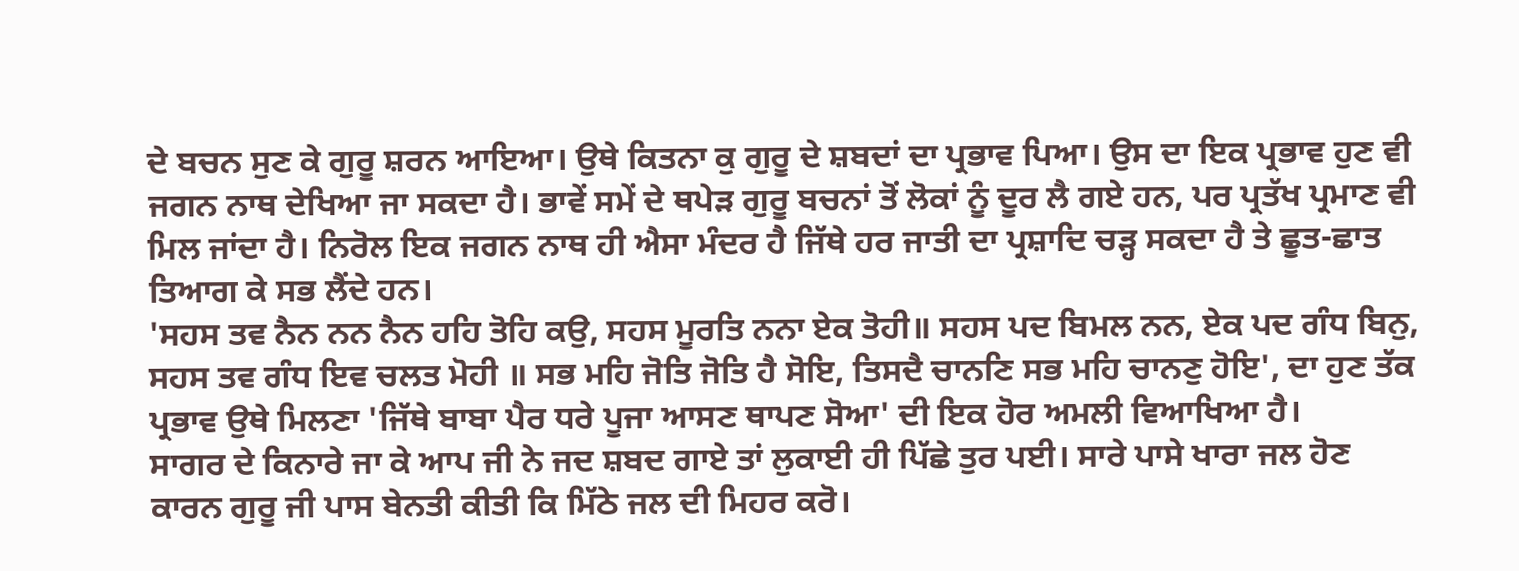ਦੇ ਬਚਨ ਸੁਣ ਕੇ ਗੁਰੂ ਸ਼ਰਨ ਆਇਆ। ਉਥੇ ਕਿਤਨਾ ਕੁ ਗੁਰੂ ਦੇ ਸ਼ਬਦਾਂ ਦਾ ਪ੍ਰਭਾਵ ਪਿਆ। ਉਸ ਦਾ ਇਕ ਪ੍ਰਭਾਵ ਹੁਣ ਵੀ ਜਗਨ ਨਾਥ ਦੇਖਿਆ ਜਾ ਸਕਦਾ ਹੈ। ਭਾਵੇਂ ਸਮੇਂ ਦੇ ਥਪੇੜ ਗੁਰੂ ਬਚਨਾਂ ਤੋਂ ਲੋਕਾਂ ਨੂੰ ਦੂਰ ਲੈ ਗਏ ਹਨ, ਪਰ ਪ੍ਰਤੱਖ ਪ੍ਰਮਾਣ ਵੀ ਮਿਲ ਜਾਂਦਾ ਹੈ। ਨਿਰੋਲ ਇਕ ਜਗਨ ਨਾਥ ਹੀ ਐਸਾ ਮੰਦਰ ਹੈ ਜਿੱਥੇ ਹਰ ਜਾਤੀ ਦਾ ਪ੍ਰਸ਼ਾਦਿ ਚੜ੍ਹ ਸਕਦਾ ਹੈ ਤੇ ਛੂਤ-ਛਾਤ ਤਿਆਗ ਕੇ ਸਭ ਲੈਂਦੇ ਹਨ।
'ਸਹਸ ਤਵ ਨੈਨ ਨਨ ਨੈਨ ਹਹਿ ਤੋਹਿ ਕਉ, ਸਹਸ ਮੂਰਤਿ ਨਨਾ ਏਕ ਤੋਹੀ॥ ਸਹਸ ਪਦ ਬਿਮਲ ਨਨ, ਏਕ ਪਦ ਗੰਧ ਬਿਨੁ, ਸਹਸ ਤਵ ਗੰਧ ਇਵ ਚਲਤ ਮੋਹੀ ॥ ਸਭ ਮਹਿ ਜੋਤਿ ਜੋਤਿ ਹੈ ਸੋਇ, ਤਿਸਦੈ ਚਾਨਣਿ ਸਭ ਮਹਿ ਚਾਨਣੁ ਹੋਇ', ਦਾ ਹੁਣ ਤੱਕ ਪ੍ਰਭਾਵ ਉਥੇ ਮਿਲਣਾ 'ਜਿੱਥੇ ਬਾਬਾ ਪੈਰ ਧਰੇ ਪੂਜਾ ਆਸਣ ਥਾਪਣ ਸੋਆ' ਦੀ ਇਕ ਹੋਰ ਅਮਲੀ ਵਿਆਖਿਆ ਹੈ।
ਸਾਗਰ ਦੇ ਕਿਨਾਰੇ ਜਾ ਕੇ ਆਪ ਜੀ ਨੇ ਜਦ ਸ਼ਬਦ ਗਾਏ ਤਾਂ ਲੁਕਾਈ ਹੀ ਪਿੱਛੇ ਤੁਰ ਪਈ। ਸਾਰੇ ਪਾਸੇ ਖਾਰਾ ਜਲ ਹੋਣ ਕਾਰਨ ਗੁਰੂ ਜੀ ਪਾਸ ਬੇਨਤੀ ਕੀਤੀ ਕਿ ਮਿੱਠੇ ਜਲ ਦੀ ਮਿਹਰ ਕਰੋ।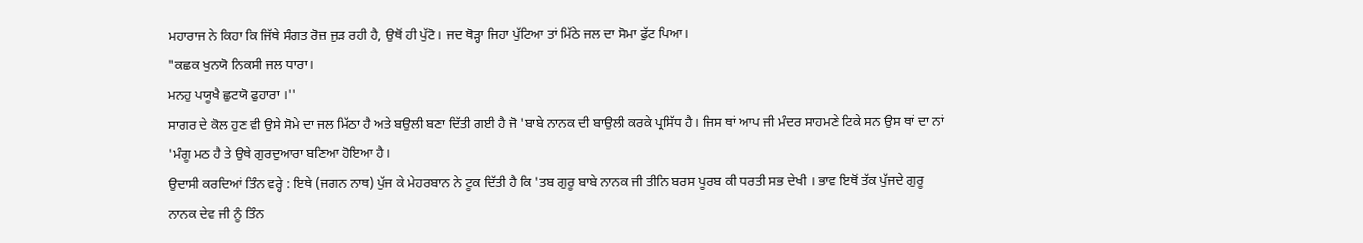ਮਹਾਰਾਜ ਨੇ ਕਿਹਾ ਕਿ ਜਿੱਥੇ ਸੰਗਤ ਰੋਜ਼ ਜੁੜ ਰਹੀ ਹੈ, ਉਥੋਂ ਹੀ ਪੁੱਟੋ। ਜਦ ਥੋੜ੍ਹਾ ਜਿਹਾ ਪੁੱਟਿਆ ਤਾਂ ਮਿੱਠੇ ਜਲ ਦਾ ਸੋਮਾ ਫੁੱਟ ਪਿਆ।
"ਕਛਕ ਖੁਨਯੋ ਨਿਕਸੀ ਜਲ ਧਾਰਾ।
ਮਨਹੁ ਪਯੂਖੈ ਛੁਟਯੋ ਫੁਹਾਰਾ ।''
ਸਾਗਰ ਦੇ ਕੋਲ ਹੁਣ ਵੀ ਉਸੇ ਸੋਮੇ ਦਾ ਜਲ ਮਿੱਠਾ ਹੈ ਅਤੇ ਬਉਲੀ ਬਣਾ ਦਿੱਤੀ ਗਈ ਹੈ ਜੋ 'ਬਾਬੇ ਨਾਨਕ ਦੀ ਬਾਉਲੀ ਕਰਕੇ ਪ੍ਰਸਿੱਧ ਹੈ। ਜਿਸ ਥਾਂ ਆਪ ਜੀ ਮੰਦਰ ਸਾਹਮਣੇ ਟਿਕੇ ਸਨ ਉਸ ਥਾਂ ਦਾ ਨਾਂ 'ਮੰਗੂ ਮਠ ਹੈ ਤੇ ਉਥੇ ਗੁਰਦੁਆਰਾ ਬਣਿਆ ਹੋਇਆ ਹੈ।
ਉਦਾਸੀ ਕਰਦਿਆਂ ਤਿੰਨ ਵਰ੍ਹੇ : ਇਥੇ (ਜਗਨ ਨਾਥ) ਪੁੱਜ ਕੇ ਮੇਹਰਬਾਨ ਨੇ ਟੂਕ ਦਿੱਤੀ ਹੈ ਕਿ 'ਤਬ ਗੁਰੂ ਬਾਬੇ ਨਾਨਕ ਜੀ ਤੀਨਿ ਬਰਸ ਪੂਰਬ ਕੀ ਧਰਤੀ ਸਭ ਦੇਖੀ । ਭਾਵ ਇਥੋਂ ਤੱਕ ਪੁੱਜਦੇ ਗੁਰੂ ਨਾਨਕ ਦੇਵ ਜੀ ਨੂੰ ਤਿੰਨ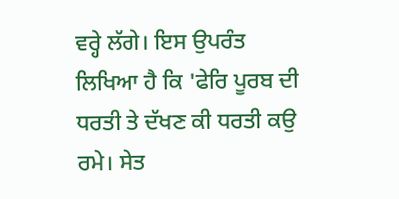ਵਰ੍ਹੇ ਲੱਗੇ। ਇਸ ਉਪਰੰਤ ਲਿਖਿਆ ਹੈ ਕਿ 'ਫੇਰਿ ਪੂਰਬ ਦੀ ਧਰਤੀ ਤੇ ਦੱਖਣ ਕੀ ਧਰਤੀ ਕਉ ਰਮੇ। ਸੇਤ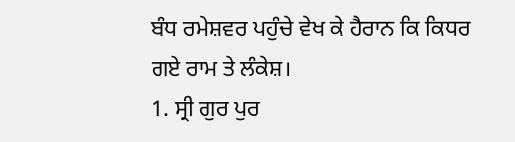ਬੰਧ ਰਮੇਸ਼ਵਰ ਪਹੁੰਚੇ ਵੇਖ ਕੇ ਹੈਰਾਨ ਕਿ ਕਿਧਰ ਗਏ ਰਾਮ ਤੇ ਲੰਕੇਸ਼।
1. ਸ੍ਰੀ ਗੁਰ ਪੁਰ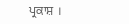ਪ੍ਰਕਾਸ਼ ।